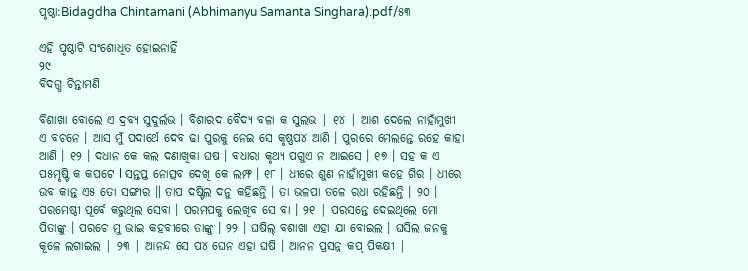ପୃଷ୍ଠା:Bidagdha Chintamani (Abhimanyu Samanta Singhara).pdf/୫୩

ଏହି ପୃଷ୍ଠାଟି ସଂଶୋଧିତ ହୋଇନାହିଁ
୨୯
ବିଦଗ୍ଧ ଚିନ୍ତାମଣି

ବିଶାଖା ବୋଲେ ଏ ଦ୍ରବ୍ୟ ସୁଦୁର୍ଲଭ । ବିଶାରଦ ବୈଦ୍ୟ ବଳା କ ସୁଲଭ | ୧୪ | ଆଶ ଦେଲେ ନାହାଁମୁଖୀ ଏ ବଚନେ । ଆସ ମୁଁ ପଦାର୍ଥେ ଦେବ ଢା ପୁରକୁ ନେଇ ସେ କୃଷ୍ଣପ୪ ଆଣି । ପୁରରେ ମେଲନ୍ତେ ରହେ କାହା ଆଣି । ୧୨ । ଦଧାନ କେ କଲ ଦଣାଖିକା ଘଷ । ବଧାରା କୃଥ୍ୟ ପଗୁଏ ନ ଆଇସେ । ୧୭ । ସହ କ ଏ ପ୫ମୃଷ୍ଟି କ କପଟେ l ସନ୍ତପ୍ତ ନୋତ୍ସବ ଦେଖି କେ ଲମ୍ଫ । ୧୮ । ଧୀରେ ଶୁଣ ନାହାଁମୁଖୀ କହେ ଗିର । ଧୀରେ ଉବ କାନ୍ତ ଏ୫ ତୋ ସଙ୍ଗୀର ॥ ତାପ ଦଷ୍ଟିଲ ଦନୁ କହିଛନ୍ତି । ତା ଭଳପା ତଳେ ରଧା ରହିଛନ୍ତି । ୨୦ । ପରମେଷ୍ଠୀ ପୂର୍ବେ କରୁଥିଲ ସେବା । ପରମପକୁ ଲେଖିବ ସେ ବା । ୨୧ | ପରସନ୍ତେ ଦେଇଥିଲେ ମୋ ପିତାଙ୍କୁ । ପରଚେ ମୁ ଭାଇ କହବୀରେ ତାଙ୍କୁ । ୨୨ । ଘଷିଲ୍ ବଶାଖା ଏହା ଯା ବୋଇଲ । ଘସିଲ ଜନକୁ କୂଳେ ଲଗାଇଲ | ୨୩ | ଆନନ୍ଦ ସେ ପ୪ ଘେନ ଏହା ଘଷି । ଆନନ ପ୍ରସନ୍ନ କପ୍ ପିକକ୍ଷୀ |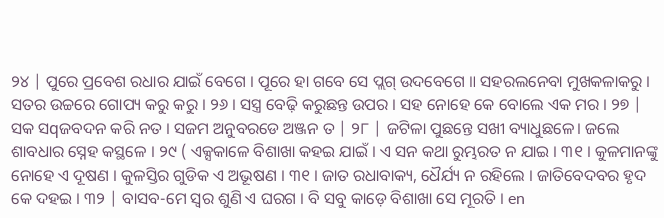୨୪ | ପୁରେ ପ୍ରବେଶ ରଧାର ଯାଇଁ ବେଗେ । ପୂରେ ହା ଗବେ ସେ ପ୍ଲଗ୍ ଉଦବେଗେ ॥ ସହରଲନେବା ମୁଖକଳାକରୁ । ସତର ଉଚ୍ଚରେ ଗୋପ୍ୟ କରୁ କରୁ । ୨୬ । ସସ୍ତ୍ର ବେଢ଼ି କରୁଛନ୍ତ ଉପର । ସହ ନୋହେ କେ ବୋଲେ ଏକ ମର । ୨୭ | ସକ ସqଜବଦନ କରି ନତ । ସଜମ ଅନୁବରଡେ ଅଞ୍ଜନ ତ | ୨୮ | ଜଟିଳା ପୁଛନ୍ତେ ସଖୀ ବ୍ୟାଧୁଛଳେ। ଜଲେ ଶାବଧାର ସ୍ନେହ କସ୍ଥଳେ । ୨୯ ( ଏକ୍ସକାଳେ ବିଶାଖା କହଇ ଯାଇଁ । ଏ ସନ କଥା ରୁମ୍ଭରତ ନ ଯାଇ । ୩୧ । କୁଳମାନଙ୍କୁ ନୋହେ ଏ ଦୂଷଣ । କୁଳସ୍ତିର ଗୁଡିକ ଏ ଅଭୂଷଣ । ୩୧ । ଜାତ ରଧାବାକ୍ୟ, ଧୈର୍ଯ୍ୟ ନ ରହିଲେ । ଜାତିବେଦବର ହୃଦ କେ ଦହଇ । ୩୨ | ବାସବ-ମେ ସ୍ୱର ଶୁଣି ଏ ଘରଗ । ବି ସବୁ କାଡ଼େ ବିଶାଖା ସେ ମୂରତି । en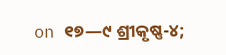on ୧୭—୯ ଶ୍ରୀକୃଷ୍ଣ-୪;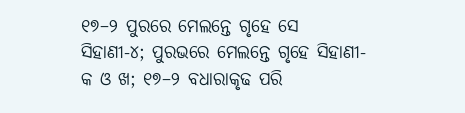୧୭–୨ ପୁରରେ ମେଲନ୍ତେ ଗୃହେ ସେ ସିହାଣୀ-୪; ପୁରଭରେ ମେଲନ୍ତେ ଗୃହେ ସିହାଣୀ-କ ଓ ଖ; ୧୭–୨ ବଧାରାକୃଢ ପରି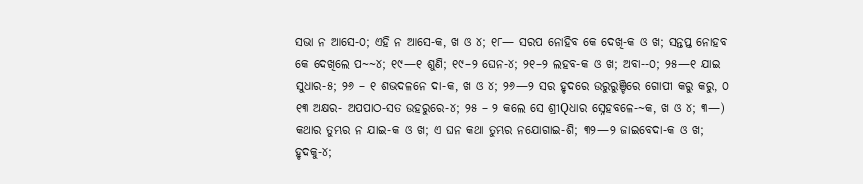ସଭା ନ ଆସେ-୦; ଏହି ନ ଆସେ-କ, ଖ ଓ ୪; ୧୮— ସରପ ନୋହିବ କେ ଦେଖି-କ ଓ ଖ; ସନ୍ତପ୍ତ ନୋହବ କେ ଦେଖିଲେ ପ~~୪; ୧୯—୧ ଶୁଣି; ୧୯–୨ ଘେନ-୪; ୨୧–୨ ଲହବ-କ ଓ ଖ; ଅବା--୦; ୨୫—୧ ଯାଇ ସୁଧାର-୫; ୨୬ – ୧ ଶଭଦଳନେ ଦା-କ, ଖ ଓ ୪; ୨୬—୨ ସର ହୃଦରେ ଉରୁରୁଞ୍ଚିରେ ଗୋପୀ କରୁ କରୁ, ୦ ୧୩ ଅକ୍ଷର- ଅପପାଠ-ସତ ଉହରୁରେ-୪; ୨୫ – ୨ କଲେ ସେ ଶ୍ରୀQଧାର ସ୍ନେହବଳେ-~କ, ଖ ଓ ୪; ୩—) କଥାର ତୁମ୍ଭର ନ ଯାଇ-କ ଓ ଖ; ଏ ଘନ କଥା ତୁମ୍ଭର ନଯୋଗାଇ-ଶି; ୩୨—୨ ଜାଇବେଦା-କ ଓ ଖ; ହୃଦକୁ-୪;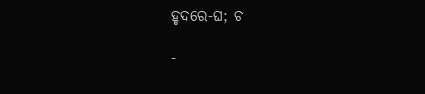ହୃଦରେ-ଘ; ଚ

-